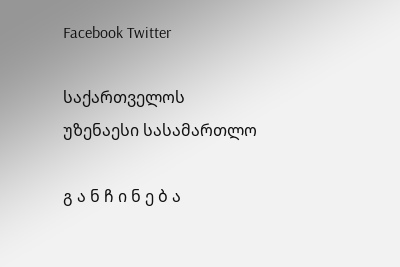Facebook Twitter

საქართველოს უზენაესი სასამართლო

გ ა ნ ჩ ი ნ ე ბ ა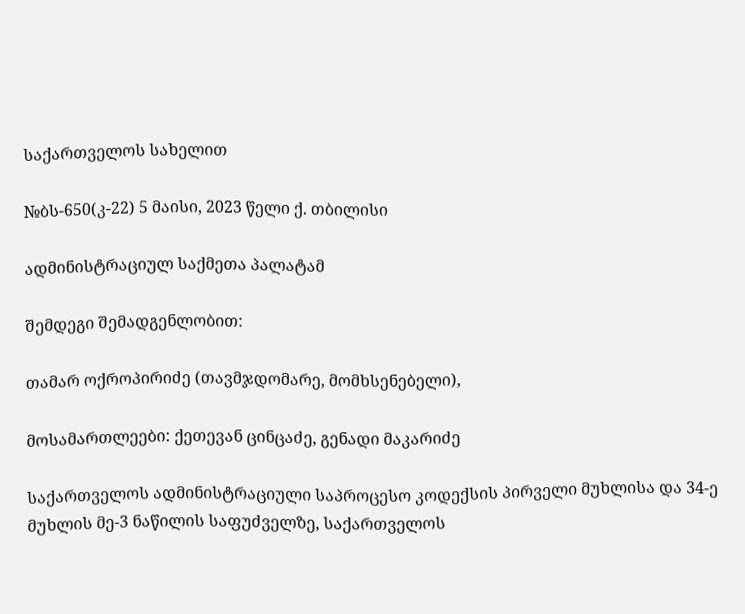საქართველოს სახელით

№ბს-650(კ-22) 5 მაისი, 2023 წელი ქ. თბილისი

ადმინისტრაციულ საქმეთა პალატამ

შემდეგი შემადგენლობით:

თამარ ოქროპირიძე (თავმჯდომარე, მომხსენებელი),

მოსამართლეები: ქეთევან ცინცაძე, გენადი მაკარიძე

საქართველოს ადმინისტრაციული საპროცესო კოდექსის პირველი მუხლისა და 34-ე მუხლის მე-3 ნაწილის საფუძველზე, საქართველოს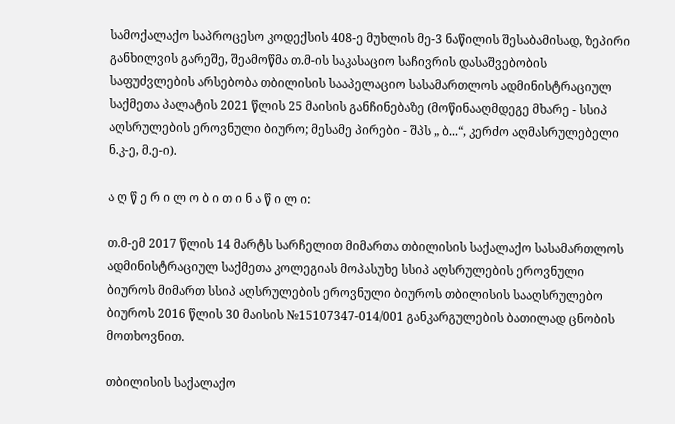სამოქალაქო საპროცესო კოდექსის 408-ე მუხლის მე-3 ნაწილის შესაბამისად, ზეპირი განხილვის გარეშე, შეამოწმა თ.მ-ის საკასაციო საჩივრის დასაშვებობის საფუძვლების არსებობა თბილისის სააპელაციო სასამართლოს ადმინისტრაციულ საქმეთა პალატის 2021 წლის 25 მაისის განჩინებაზე (მოწინააღმდეგე მხარე - სსიპ აღსრულების ეროვნული ბიურო; მესამე პირები - შპს „ ბ...“, კერძო აღმასრულებელი ნ.კ-ე, მ.ე-ი).

ა ღ წ ე რ ი ლ ო ბ ი თ ი ნ ა წ ი ლ ი:

თ.მ-ემ 2017 წლის 14 მარტს სარჩელით მიმართა თბილისის საქალაქო სასამართლოს ადმინისტრაციულ საქმეთა კოლეგიას მოპასუხე სსიპ აღსრულების ეროვნული ბიუროს მიმართ სსიპ აღსრულების ეროვნული ბიუროს თბილისის სააღსრულებო ბიუროს 2016 წლის 30 მაისის №15107347-014/001 განკარგულების ბათილად ცნობის მოთხოვნით.

თბილისის საქალაქო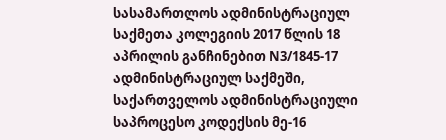სასამართლოს ადმინისტრაციულ საქმეთა კოლეგიის 2017 წლის 18 აპრილის განჩინებით N3/1845-17 ადმინისტრაციულ საქმეში, საქართველოს ადმინისტრაციული საპროცესო კოდექსის მე-16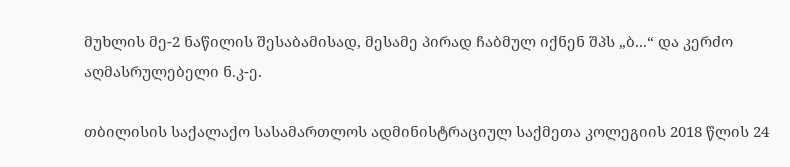მუხლის მე-2 ნაწილის შესაბამისად, მესამე პირად ჩაბმულ იქნენ შპს „ბ...“ და კერძო აღმასრულებელი ნ.კ-ე.

თბილისის საქალაქო სასამართლოს ადმინისტრაციულ საქმეთა კოლეგიის 2018 წლის 24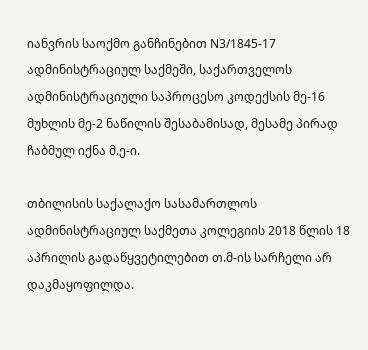იანვრის საოქმო განჩინებით N3/1845-17 ადმინისტრაციულ საქმეში, საქართველოს ადმინისტრაციული საპროცესო კოდექსის მე-16 მუხლის მე-2 ნაწილის შესაბამისად, მესამე პირად ჩაბმულ იქნა მ.ე-ი.

თბილისის საქალაქო სასამართლოს ადმინისტრაციულ საქმეთა კოლეგიის 2018 წლის 18 აპრილის გადაწყვეტილებით თ.მ-ის სარჩელი არ დაკმაყოფილდა.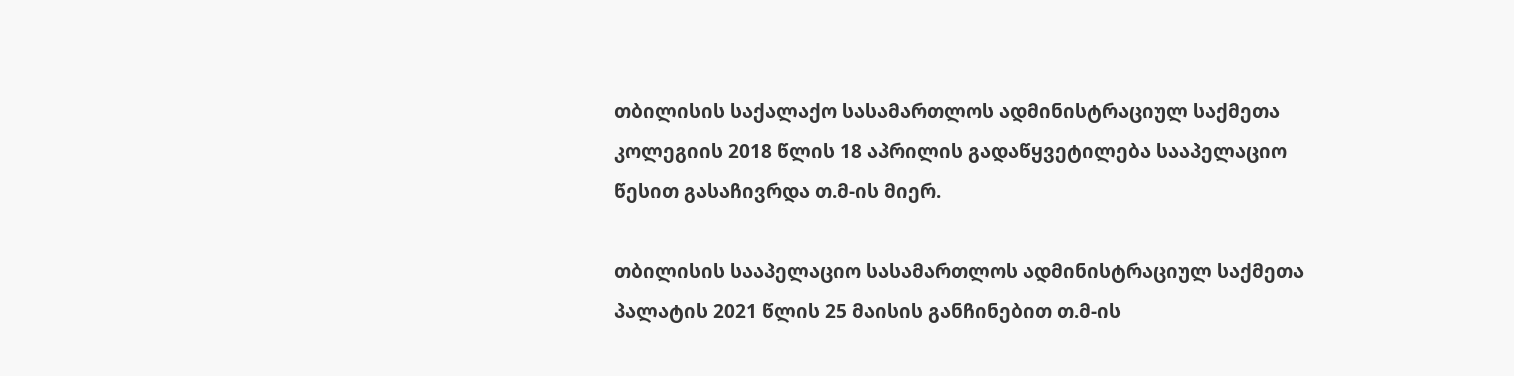თბილისის საქალაქო სასამართლოს ადმინისტრაციულ საქმეთა კოლეგიის 2018 წლის 18 აპრილის გადაწყვეტილება სააპელაციო წესით გასაჩივრდა თ.მ-ის მიერ.

თბილისის სააპელაციო სასამართლოს ადმინისტრაციულ საქმეთა პალატის 2021 წლის 25 მაისის განჩინებით თ.მ-ის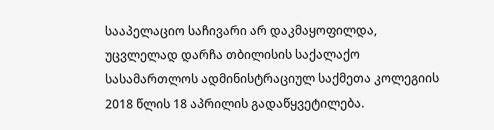სააპელაციო საჩივარი არ დაკმაყოფილდა, უცვლელად დარჩა თბილისის საქალაქო სასამართლოს ადმინისტრაციულ საქმეთა კოლეგიის 2018 წლის 18 აპრილის გადაწყვეტილება.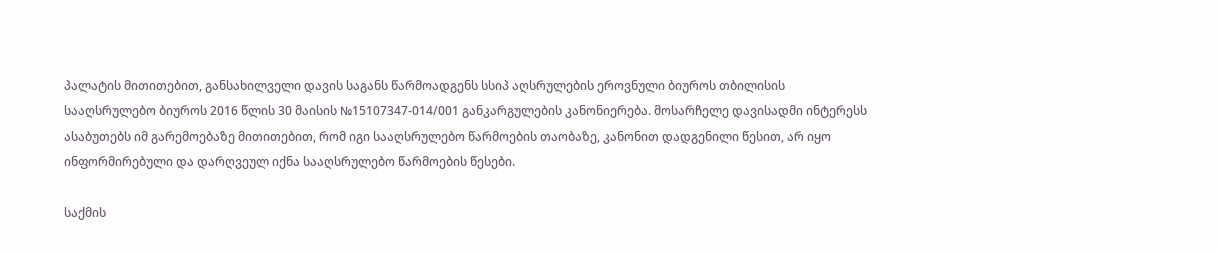პალატის მითითებით, განსახილველი დავის საგანს წარმოადგენს სსიპ აღსრულების ეროვნული ბიუროს თბილისის სააღსრულებო ბიუროს 2016 წლის 30 მაისის №15107347-014/001 განკარგულების კანონიერება. მოსარჩელე დავისადმი ინტერესს ასაბუთებს იმ გარემოებაზე მითითებით, რომ იგი სააღსრულებო წარმოების თაობაზე, კანონით დადგენილი წესით, არ იყო ინფორმირებული და დარღვეულ იქნა სააღსრულებო წარმოების წესები.

საქმის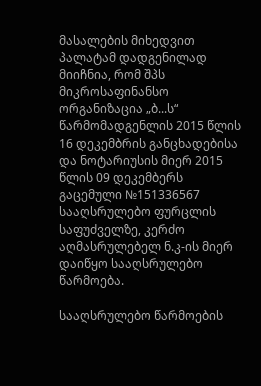მასალების მიხედვით პალატამ დადგენილად მიიჩნია, რომ შპს მიკროსაფინანსო ორგანიზაცია „ბ...ს“ წარმომადგენლის 2015 წლის 16 დეკემბრის განცხადებისა და ნოტარიუსის მიერ 2015 წლის 09 დეკემბერს გაცემული №151336567 სააღსრულებო ფურცლის საფუძველზე, კერძო აღმასრულებელ ნ.კ-ის მიერ დაიწყო სააღსრულებო წარმოება.

სააღსრულებო წარმოების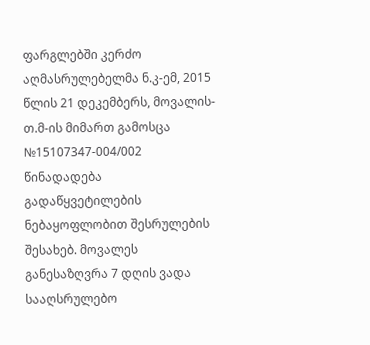ფარგლებში კერძო აღმასრულებელმა ნ.კ-ემ, 2015 წლის 21 დეკემბერს, მოვალის- თ.მ-ის მიმართ გამოსცა №15107347-004/002 წინადადება გადაწყვეტილების ნებაყოფლობით შესრულების შესახებ. მოვალეს განესაზღვრა 7 დღის ვადა სააღსრულებო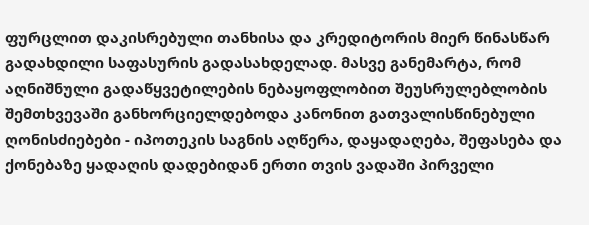ფურცლით დაკისრებული თანხისა და კრედიტორის მიერ წინასწარ გადახდილი საფასურის გადასახდელად. მასვე განემარტა, რომ აღნიშნული გადაწყვეტილების ნებაყოფლობით შეუსრულებლობის შემთხვევაში განხორციელდებოდა კანონით გათვალისწინებული ღონისძიებები - იპოთეკის საგნის აღწერა, დაყადაღება, შეფასება და ქონებაზე ყადაღის დადებიდან ერთი თვის ვადაში პირველი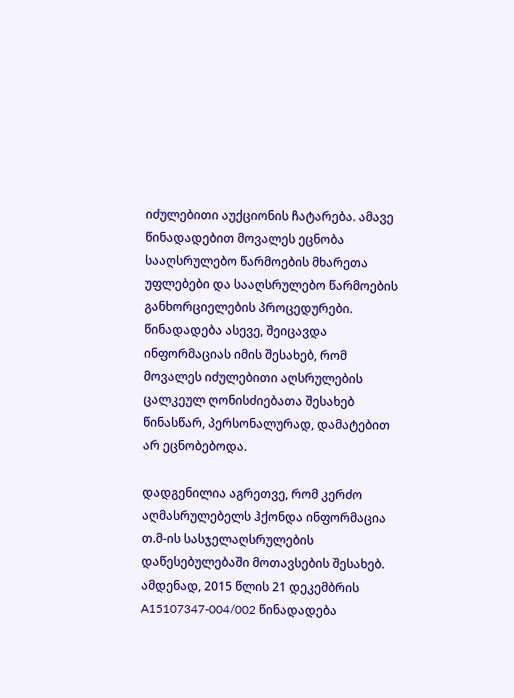იძულებითი აუქციონის ჩატარება. ამავე წინადადებით მოვალეს ეცნობა სააღსრულებო წარმოების მხარეთა უფლებები და სააღსრულებო წარმოების განხორციელების პროცედურები. წინადადება ასევე, შეიცავდა ინფორმაციას იმის შესახებ, რომ მოვალეს იძულებითი აღსრულების ცალკეულ ღონისძიებათა შესახებ წინასწარ, პერსონალურად, დამატებით არ ეცნობებოდა.

დადგენილია აგრეთვე, რომ კერძო აღმასრულებელს ჰქონდა ინფორმაცია თ.მ-ის სასჯელაღსრულების დაწესებულებაში მოთავსების შესახებ. ამდენად, 2015 წლის 21 დეკემბრის A15107347-004/002 წინადადება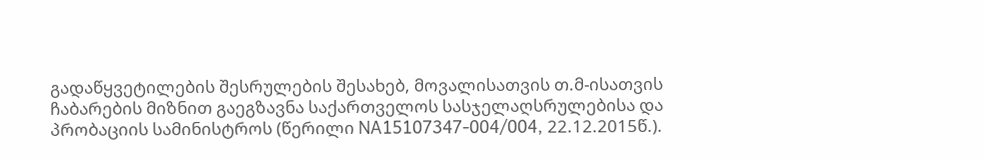გადაწყვეტილების შესრულების შესახებ, მოვალისათვის თ.მ-ისათვის ჩაბარების მიზნით გაეგზავნა საქართველოს სასჯელაღსრულებისა და პრობაციის სამინისტროს (წერილი NA15107347-004/004, 22.12.2015წ.).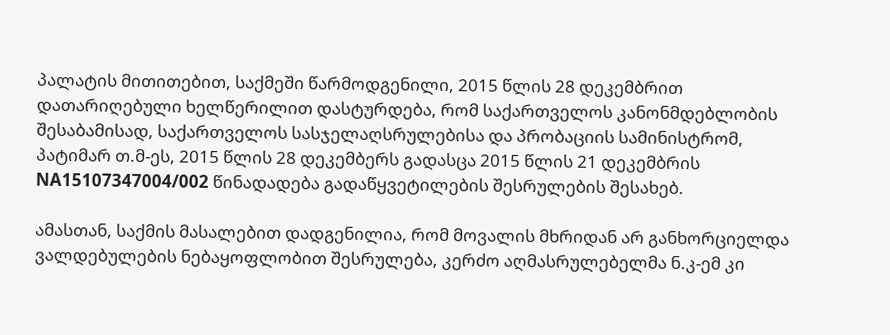პალატის მითითებით, საქმეში წარმოდგენილი, 2015 წლის 28 დეკემბრით დათარიღებული ხელწერილით დასტურდება, რომ საქართველოს კანონმდებლობის შესაბამისად, საქართველოს სასჯელაღსრულებისა და პრობაციის სამინისტრომ, პატიმარ თ.მ-ეს, 2015 წლის 28 დეკემბერს გადასცა 2015 წლის 21 დეკემბრის NA15107347004/002 წინადადება გადაწყვეტილების შესრულების შესახებ.

ამასთან, საქმის მასალებით დადგენილია, რომ მოვალის მხრიდან არ განხორციელდა ვალდებულების ნებაყოფლობით შესრულება, კერძო აღმასრულებელმა ნ.კ-ემ კი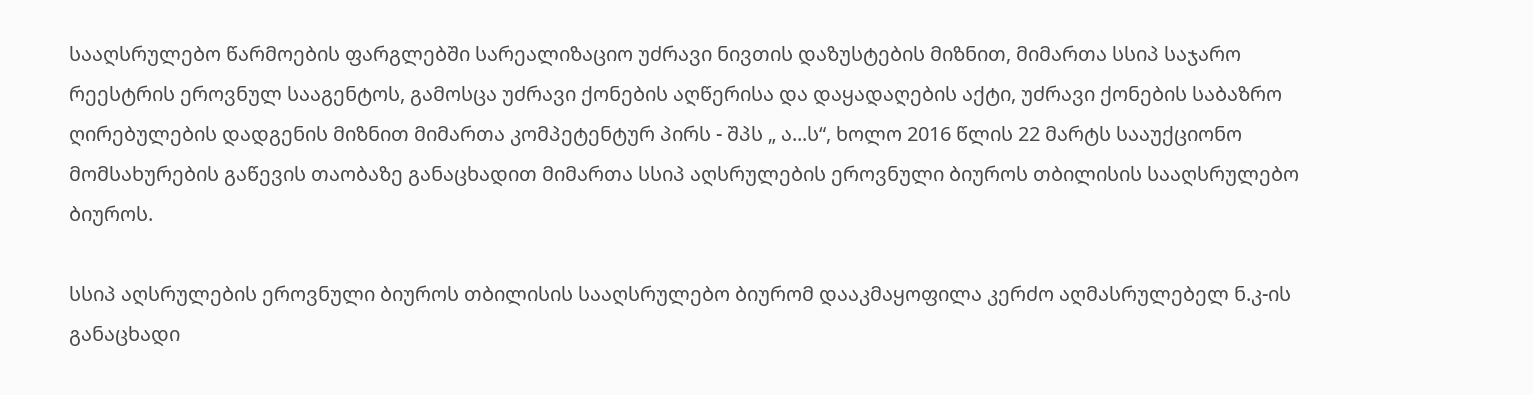სააღსრულებო წარმოების ფარგლებში სარეალიზაციო უძრავი ნივთის დაზუსტების მიზნით, მიმართა სსიპ საჯარო რეესტრის ეროვნულ სააგენტოს, გამოსცა უძრავი ქონების აღწერისა და დაყადაღების აქტი, უძრავი ქონების საბაზრო ღირებულების დადგენის მიზნით მიმართა კომპეტენტურ პირს - შპს „ ა...ს“, ხოლო 2016 წლის 22 მარტს სააუქციონო მომსახურების გაწევის თაობაზე განაცხადით მიმართა სსიპ აღსრულების ეროვნული ბიუროს თბილისის სააღსრულებო ბიუროს.

სსიპ აღსრულების ეროვნული ბიუროს თბილისის სააღსრულებო ბიურომ დააკმაყოფილა კერძო აღმასრულებელ ნ.კ-ის განაცხადი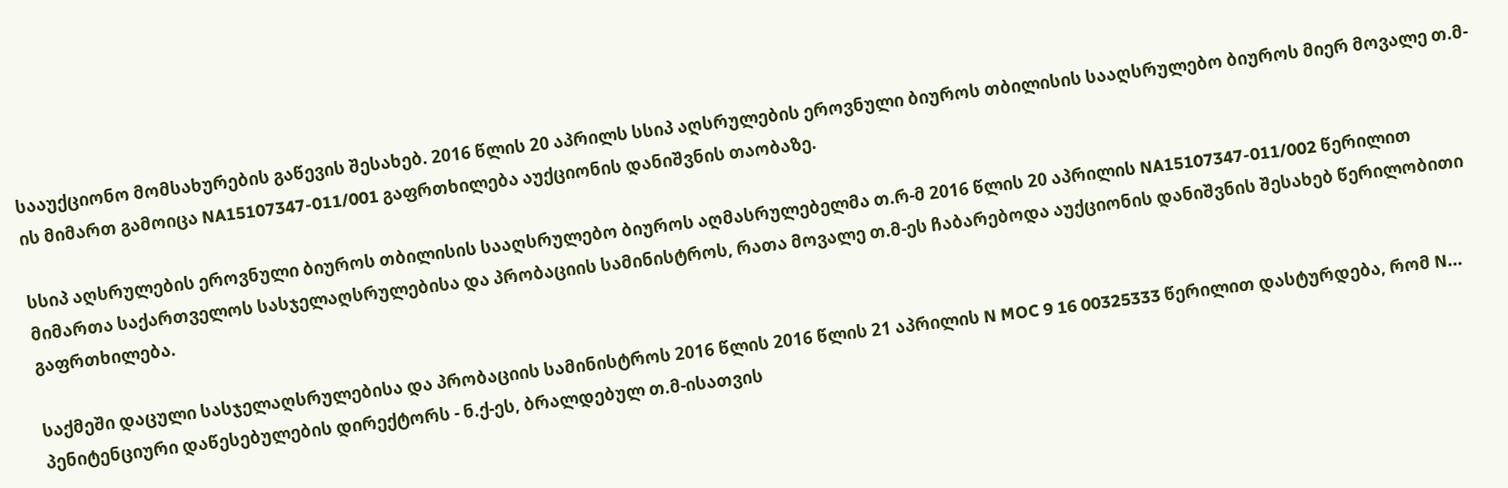სააუქციონო მომსახურების გაწევის შესახებ. 2016 წლის 20 აპრილს სსიპ აღსრულების ეროვნული ბიუროს თბილისის სააღსრულებო ბიუროს მიერ მოვალე თ.მ-ის მიმართ გამოიცა NA15107347-011/001 გაფრთხილება აუქციონის დანიშვნის თაობაზე.

სსიპ აღსრულების ეროვნული ბიუროს თბილისის სააღსრულებო ბიუროს აღმასრულებელმა თ.რ-მ 2016 წლის 20 აპრილის NA15107347-011/002 წერილით მიმართა საქართველოს სასჯელაღსრულებისა და პრობაციის სამინისტროს, რათა მოვალე თ.მ-ეს ჩაბარებოდა აუქციონის დანიშვნის შესახებ წერილობითი გაფრთხილება.

საქმეში დაცული სასჯელაღსრულებისა და პრობაციის სამინისტროს 2016 წლის 2016 წლის 21 აპრილის N MOC 9 16 00325333 წერილით დასტურდება, რომ N... პენიტენციური დაწესებულების დირექტორს - ნ.ქ-ეს, ბრალდებულ თ.მ-ისათვის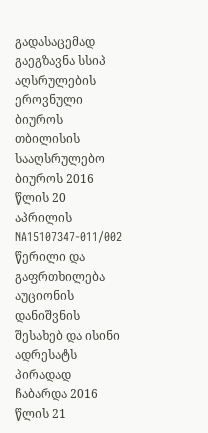გადასაცემად გაეგზავნა სსიპ აღსრულების ეროვნული ბიუროს თბილისის სააღსრულებო ბიუროს 2016 წლის 20 აპრილის NA15107347-011/002 წერილი და გაფრთხილება აუციონის დანიშვნის შესახებ და ისინი ადრესატს პირადად ჩაბარდა 2016 წლის 21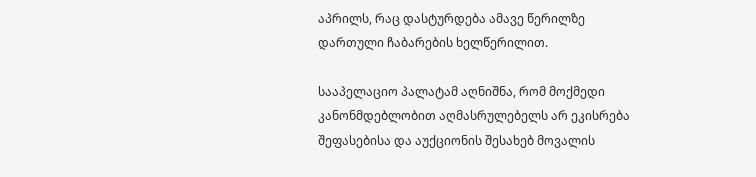აპრილს, რაც დასტურდება ამავე წერილზე დართული ჩაბარების ხელწერილით.

სააპელაციო პალატამ აღნიშნა, რომ მოქმედი კანონმდებლობით აღმასრულებელს არ ეკისრება შეფასებისა და აუქციონის შესახებ მოვალის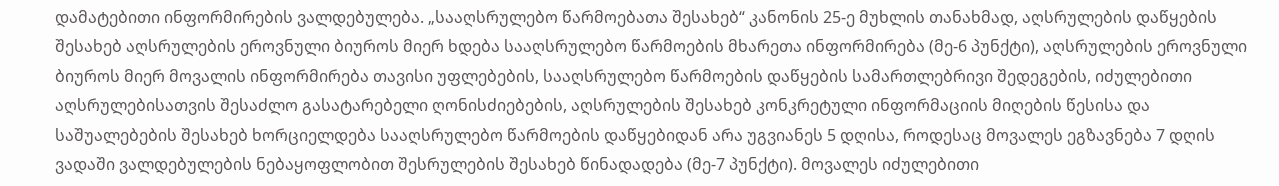დამატებითი ინფორმირების ვალდებულება. „სააღსრულებო წარმოებათა შესახებ“ კანონის 25-ე მუხლის თანახმად, აღსრულების დაწყების შესახებ აღსრულების ეროვნული ბიუროს მიერ ხდება სააღსრულებო წარმოების მხარეთა ინფორმირება (მე-6 პუნქტი), აღსრულების ეროვნული ბიუროს მიერ მოვალის ინფორმირება თავისი უფლებების, სააღსრულებო წარმოების დაწყების სამართლებრივი შედეგების, იძულებითი აღსრულებისათვის შესაძლო გასატარებელი ღონისძიებების, აღსრულების შესახებ კონკრეტული ინფორმაციის მიღების წესისა და საშუალებების შესახებ ხორციელდება სააღსრულებო წარმოების დაწყებიდან არა უგვიანეს 5 დღისა, როდესაც მოვალეს ეგზავნება 7 დღის ვადაში ვალდებულების ნებაყოფლობით შესრულების შესახებ წინადადება (მე-7 პუნქტი). მოვალეს იძულებითი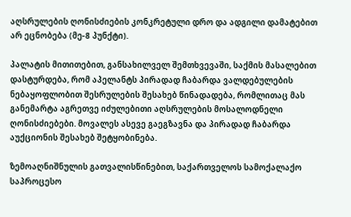აღსრულების ღონისძიების კონკრეტული დრო და ადგილი დამატებით არ ეცნობება (მე-8 პუნქტი).

პალატის მითითებით, განსახილველ შემთხვევაში, საქმის მასალებით დასტურდება, რომ აპელანტს პირადად ჩაბარდა ვალდებულების ნებაყოფლობით შესრულების შესახებ წინადადება, რომლითაც მას განემარტა აგრეთვე იძულებითი აღსრულების მოსალოდნელი ღონისძიებები. მოვალეს ასევე გაეგზავნა და პირადად ჩაბარდა აუქციონის შესახებ შეტყობინება.

ზემოაღნიშნულის გათვალისწინებით, საქართველოს სამოქალაქო საპროცესო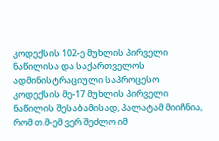კოდექსის 102-ე მუხლის პირველი ნაწილისა და საქართველოს ადმინისტრაციული საპროცესო კოდექსის მე-17 მუხლის პირველი ნაწილის შესაბამისად, პალატამ მიიჩნია, რომ თ.მ-ემ ვერ შეძლო იმ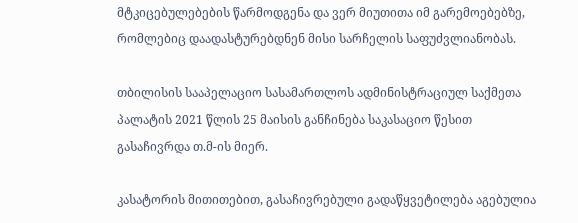მტკიცებულებების წარმოდგენა და ვერ მიუთითა იმ გარემოებებზე, რომლებიც დაადასტურებდნენ მისი სარჩელის საფუძვლიანობას.

თბილისის სააპელაციო სასამართლოს ადმინისტრაციულ საქმეთა პალატის 2021 წლის 25 მაისის განჩინება საკასაციო წესით გასაჩივრდა თ.მ-ის მიერ.

კასატორის მითითებით, გასაჩივრებული გადაწყვეტილება აგებულია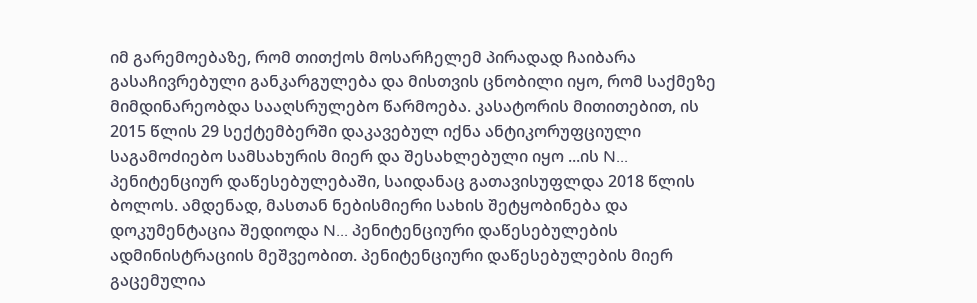იმ გარემოებაზე, რომ თითქოს მოსარჩელემ პირადად ჩაიბარა გასაჩივრებული განკარგულება და მისთვის ცნობილი იყო, რომ საქმეზე მიმდინარეობდა სააღსრულებო წარმოება. კასატორის მითითებით, ის 2015 წლის 29 სექტემბერში დაკავებულ იქნა ანტიკორუფციული საგამოძიებო სამსახურის მიერ და შესახლებული იყო ...ის N... პენიტენციურ დაწესებულებაში, საიდანაც გათავისუფლდა 2018 წლის ბოლოს. ამდენად, მასთან ნებისმიერი სახის შეტყობინება და დოკუმენტაცია შედიოდა N... პენიტენციური დაწესებულების ადმინისტრაციის მეშვეობით. პენიტენციური დაწესებულების მიერ გაცემულია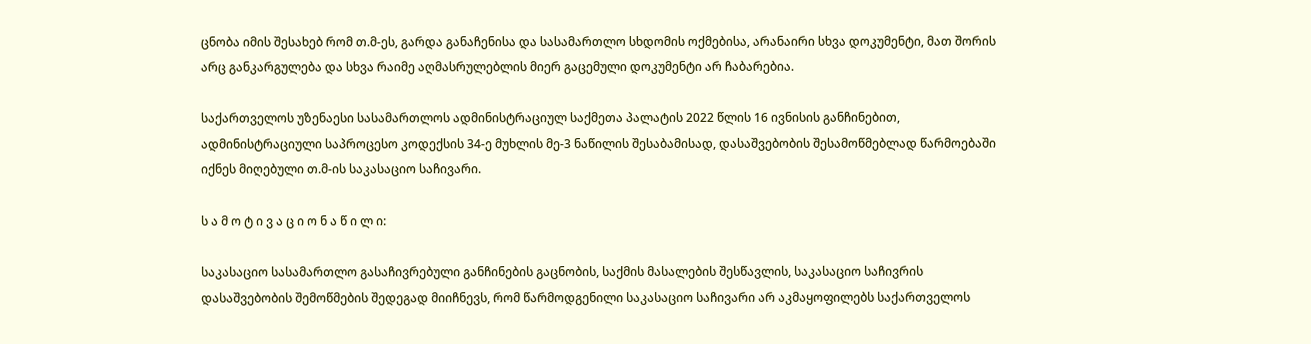ცნობა იმის შესახებ რომ თ.მ-ეს, გარდა განაჩენისა და სასამართლო სხდომის ოქმებისა, არანაირი სხვა დოკუმენტი, მათ შორის არც განკარგულება და სხვა რაიმე აღმასრულებლის მიერ გაცემული დოკუმენტი არ ჩაბარებია.

საქართველოს უზენაესი სასამართლოს ადმინისტრაციულ საქმეთა პალატის 2022 წლის 16 ივნისის განჩინებით, ადმინისტრაციული საპროცესო კოდექსის 34-ე მუხლის მე-3 ნაწილის შესაბამისად, დასაშვებობის შესამოწმებლად წარმოებაში იქნეს მიღებული თ.მ-ის საკასაციო საჩივარი.

ს ა მ ო ტ ი ვ ა ც ი ო ნ ა წ ი ლ ი:

საკასაციო სასამართლო გასაჩივრებული განჩინების გაცნობის, საქმის მასალების შესწავლის, საკასაციო საჩივრის დასაშვებობის შემოწმების შედეგად მიიჩნევს, რომ წარმოდგენილი საკასაციო საჩივარი არ აკმაყოფილებს საქართველოს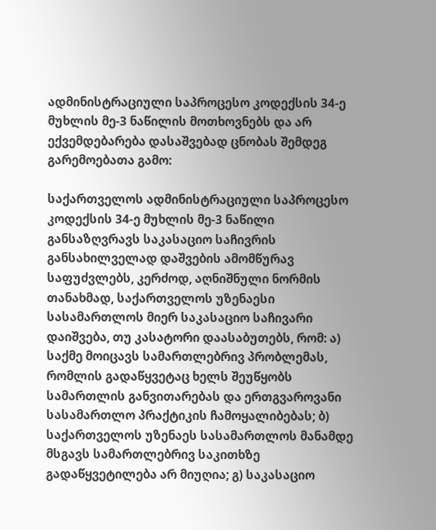ადმინისტრაციული საპროცესო კოდექსის 34-ე მუხლის მე-3 ნაწილის მოთხოვნებს და არ ექვემდებარება დასაშვებად ცნობას შემდეგ გარემოებათა გამო:

საქართველოს ადმინისტრაციული საპროცესო კოდექსის 34-ე მუხლის მე-3 ნაწილი განსაზღვრავს საკასაციო საჩივრის განსახილველად დაშვების ამომწურავ საფუძვლებს, კერძოდ, აღნიშნული ნორმის თანახმად, საქართველოს უზენაესი სასამართლოს მიერ საკასაციო საჩივარი დაიშვება, თუ კასატორი დაასაბუთებს, რომ: ა) საქმე მოიცავს სამართლებრივ პრობლემას, რომლის გადაწყვეტაც ხელს შეუწყობს სამართლის განვითარებას და ერთგვაროვანი სასამართლო პრაქტიკის ჩამოყალიბებას; ბ) საქართველოს უზენაეს სასამართლოს მანამდე მსგავს სამართლებრივ საკითხზე გადაწყვეტილება არ მიუღია; გ) საკასაციო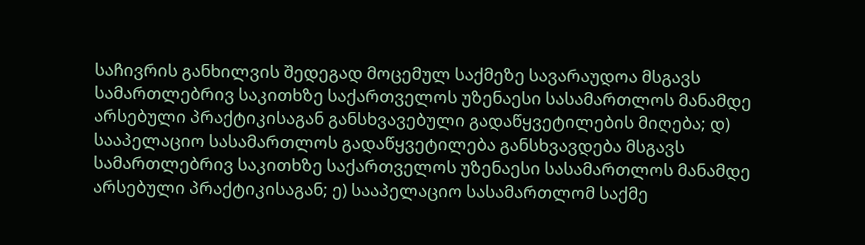საჩივრის განხილვის შედეგად მოცემულ საქმეზე სავარაუდოა მსგავს სამართლებრივ საკითხზე საქართველოს უზენაესი სასამართლოს მანამდე არსებული პრაქტიკისაგან განსხვავებული გადაწყვეტილების მიღება; დ) სააპელაციო სასამართლოს გადაწყვეტილება განსხვავდება მსგავს სამართლებრივ საკითხზე საქართველოს უზენაესი სასამართლოს მანამდე არსებული პრაქტიკისაგან; ე) სააპელაციო სასამართლომ საქმე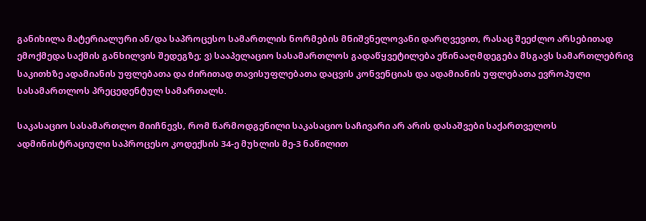განიხილა მატერიალური ან/და საპროცესო სამართლის ნორმების მნიშვნელოვანი დარღვევით, რასაც შეეძლო არსებითად ემოქმედა საქმის განხილვის შედეგზე; ვ) სააპელაციო სასამართლოს გადაწყვეტილება ეწინააღმდეგება მსგავს სამართლებრივ საკითხზე ადამიანის უფლებათა და ძირითად თავისუფლებათა დაცვის კონვენციას და ადამიანის უფლებათა ევროპული სასამართლოს პრეცედენტულ სამართალს.

საკასაციო სასამართლო მიიჩნევს, რომ წარმოდგენილი საკასაციო საჩივარი არ არის დასაშვები საქართველოს ადმინისტრაციული საპროცესო კოდექსის 34-ე მუხლის მე-3 ნაწილით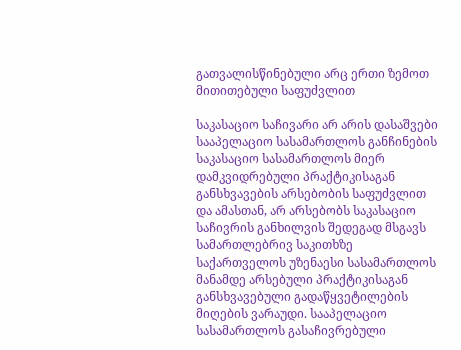გათვალისწინებული არც ერთი ზემოთ მითითებული საფუძვლით

საკასაციო საჩივარი არ არის დასაშვები სააპელაციო სასამართლოს განჩინების საკასაციო სასამართლოს მიერ დამკვიდრებული პრაქტიკისაგან განსხვავების არსებობის საფუძვლით და ამასთან, არ არსებობს საკასაციო საჩივრის განხილვის შედეგად მსგავს სამართლებრივ საკითხზე საქართველოს უზენაესი სასამართლოს მანამდე არსებული პრაქტიკისაგან განსხვავებული გადაწყვეტილების მიღების ვარაუდი. სააპელაციო სასამართლოს გასაჩივრებული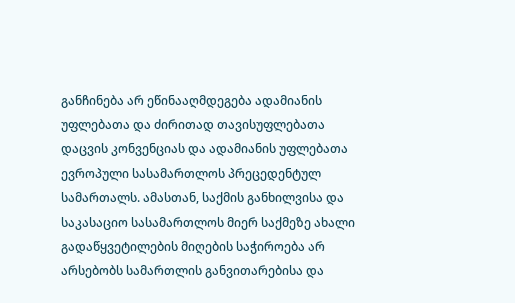განჩინება არ ეწინააღმდეგება ადამიანის უფლებათა და ძირითად თავისუფლებათა დაცვის კონვენციას და ადამიანის უფლებათა ევროპული სასამართლოს პრეცედენტულ სამართალს. ამასთან, საქმის განხილვისა და საკასაციო სასამართლოს მიერ საქმეზე ახალი გადაწყვეტილების მიღების საჭიროება არ არსებობს სამართლის განვითარებისა და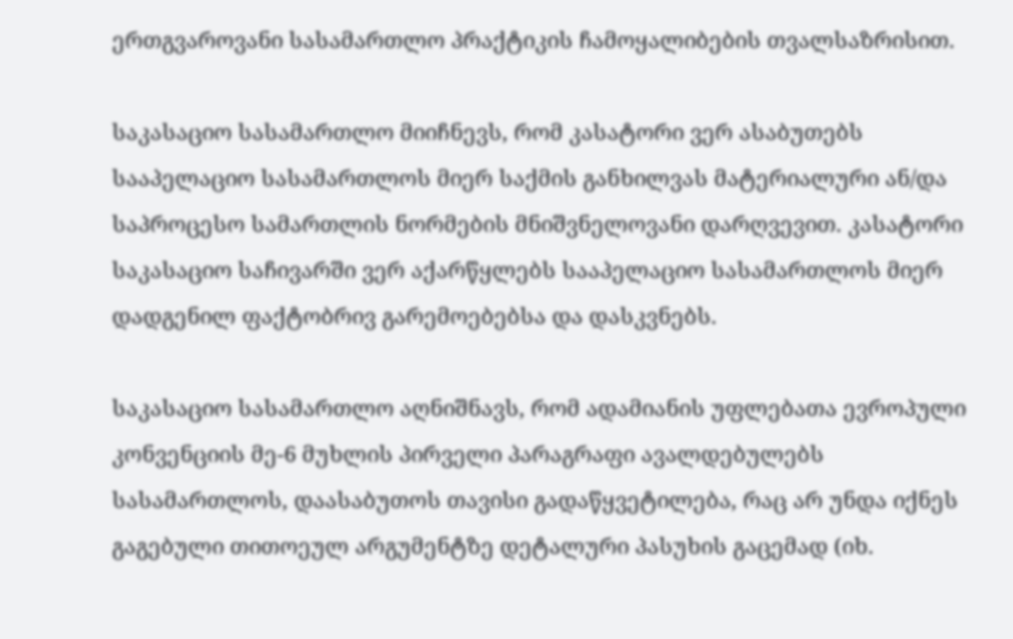ერთგვაროვანი სასამართლო პრაქტიკის ჩამოყალიბების თვალსაზრისით.

საკასაციო სასამართლო მიიჩნევს, რომ კასატორი ვერ ასაბუთებს სააპელაციო სასამართლოს მიერ საქმის განხილვას მატერიალური ან/და საპროცესო სამართლის ნორმების მნიშვნელოვანი დარღვევით. კასატორი საკასაციო საჩივარში ვერ აქარწყლებს სააპელაციო სასამართლოს მიერ დადგენილ ფაქტობრივ გარემოებებსა და დასკვნებს.

საკასაციო სასამართლო აღნიშნავს, რომ ადამიანის უფლებათა ევროპული კონვენციის მე-6 მუხლის პირველი პარაგრაფი ავალდებულებს სასამართლოს, დაასაბუთოს თავისი გადაწყვეტილება, რაც არ უნდა იქნეს გაგებული თითოეულ არგუმენტზე დეტალური პასუხის გაცემად (იხ.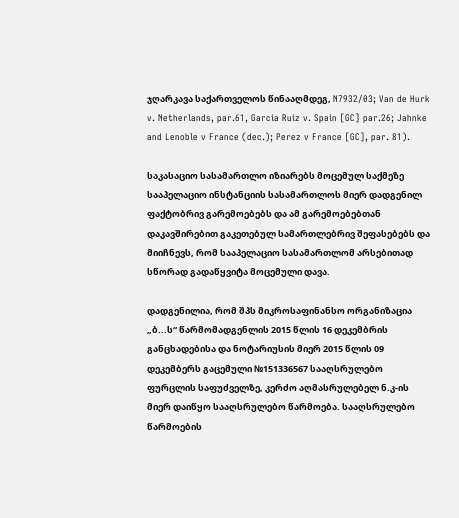ჯღარკავა საქართველოს წინააღმდეგ, N7932/03; Van de Hurk v. Netherlands, par.61, Garcia Ruiz v. Spain [GC] par.26; Jahnke and Lenoble v France (dec.); Perez v France [GC], par. 81).

საკასაციო სასამართლო იზიარებს მოცემულ საქმეზე სააპელაციო ინსტანციის სასამართლოს მიერ დადგენილ ფაქტობრივ გარემოებებს და ამ გარემოებებთან დაკავშირებით გაკეთებულ სამართლებრივ შეფასებებს და მიიჩნევს, რომ სააპელაციო სასამართლომ არსებითად სწორად გადაწყვიტა მოცემული დავა.

დადგენილია, რომ შპს მიკროსაფინანსო ორგანიზაცია „ბ...ს“ წარმომადგენლის 2015 წლის 16 დეკემბრის განცხადებისა და ნოტარიუსის მიერ 2015 წლის 09 დეკემბერს გაცემული №151336567 სააღსრულებო ფურცლის საფუძველზე, კერძო აღმასრულებელ ნ.კ-ის მიერ დაიწყო სააღსრულებო წარმოება. სააღსრულებო წარმოების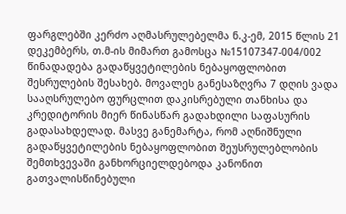ფარგლებში კერძო აღმასრულებელმა ნ.კ-ემ, 2015 წლის 21 დეკემბერს, თ.მ-ის მიმართ გამოსცა №15107347-004/002 წინადადება გადაწყვეტილების ნებაყოფლობით შესრულების შესახებ. მოვალეს განესაზღვრა 7 დღის ვადა სააღსრულებო ფურცლით დაკისრებული თანხისა და კრედიტორის მიერ წინასწარ გადახდილი საფასურის გადასახდელად. მასვე განემარტა, რომ აღნიშნული გადაწყვეტილების ნებაყოფლობით შეუსრულებლობის შემთხვევაში განხორციელდებოდა კანონით გათვალისწინებული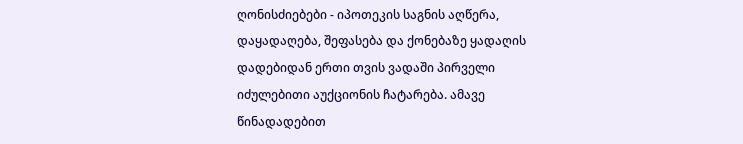ღონისძიებები - იპოთეკის საგნის აღწერა, დაყადაღება, შეფასება და ქონებაზე ყადაღის დადებიდან ერთი თვის ვადაში პირველი იძულებითი აუქციონის ჩატარება. ამავე წინადადებით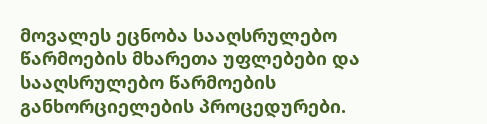მოვალეს ეცნობა სააღსრულებო წარმოების მხარეთა უფლებები და სააღსრულებო წარმოების განხორციელების პროცედურები.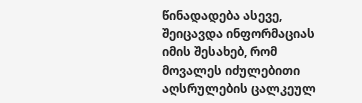წინადადება ასევე, შეიცავდა ინფორმაციას იმის შესახებ, რომ მოვალეს იძულებითი აღსრულების ცალკეულ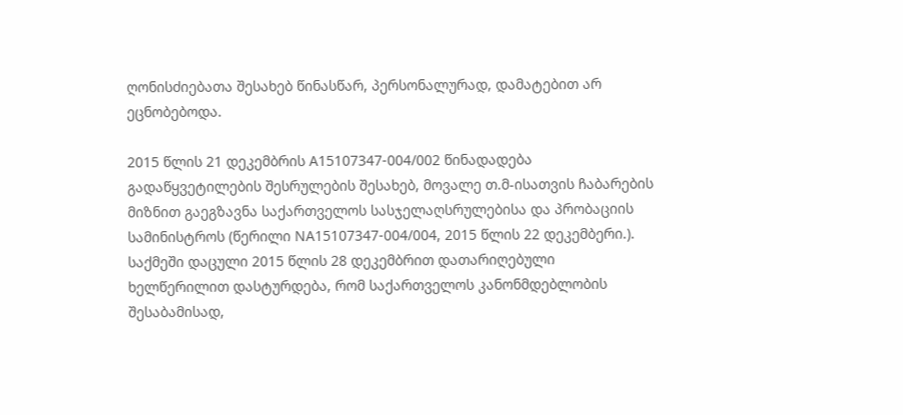ღონისძიებათა შესახებ წინასწარ, პერსონალურად, დამატებით არ ეცნობებოდა.

2015 წლის 21 დეკემბრის A15107347-004/002 წინადადება გადაწყვეტილების შესრულების შესახებ, მოვალე თ.მ-ისათვის ჩაბარების მიზნით გაეგზავნა საქართველოს სასჯელაღსრულებისა და პრობაციის სამინისტროს (წერილი NA15107347-004/004, 2015 წლის 22 დეკემბერი.). საქმეში დაცული 2015 წლის 28 დეკემბრით დათარიღებული ხელწერილით დასტურდება, რომ საქართველოს კანონმდებლობის შესაბამისად,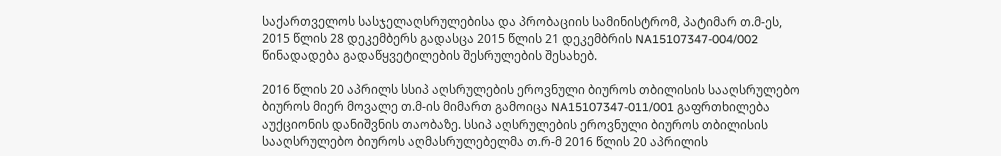საქართველოს სასჯელაღსრულებისა და პრობაციის სამინისტრომ, პატიმარ თ.მ-ეს, 2015 წლის 28 დეკემბერს გადასცა 2015 წლის 21 დეკემბრის NA15107347-004/002 წინადადება გადაწყვეტილების შესრულების შესახებ.

2016 წლის 20 აპრილს სსიპ აღსრულების ეროვნული ბიუროს თბილისის სააღსრულებო ბიუროს მიერ მოვალე თ.მ-ის მიმართ გამოიცა NA15107347-011/001 გაფრთხილება აუქციონის დანიშვნის თაობაზე. სსიპ აღსრულების ეროვნული ბიუროს თბილისის სააღსრულებო ბიუროს აღმასრულებელმა თ.რ-მ 2016 წლის 20 აპრილის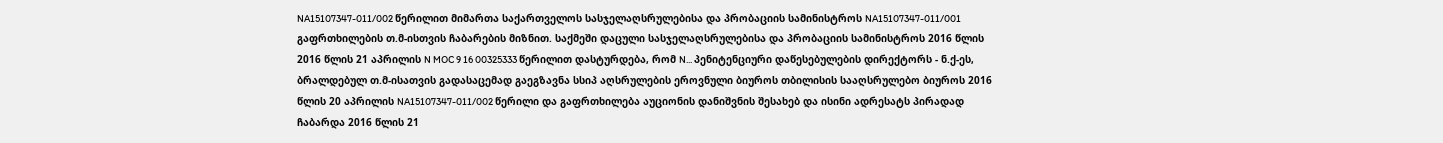NA15107347-011/002 წერილით მიმართა საქართველოს სასჯელაღსრულებისა და პრობაციის სამინისტროს NA15107347-011/001 გაფრთხილების თ.მ-ისთვის ჩაბარების მიზნით. საქმეში დაცული სასჯელაღსრულებისა და პრობაციის სამინისტროს 2016 წლის 2016 წლის 21 აპრილის N MOC 9 16 00325333 წერილით დასტურდება, რომ N... პენიტენციური დაწესებულების დირექტორს - ნ.ქ-ეს, ბრალდებულ თ.მ-ისათვის გადასაცემად გაეგზავნა სსიპ აღსრულების ეროვნული ბიუროს თბილისის სააღსრულებო ბიუროს 2016 წლის 20 აპრილის NA15107347-011/002 წერილი და გაფრთხილება აუციონის დანიშვნის შესახებ და ისინი ადრესატს პირადად ჩაბარდა 2016 წლის 21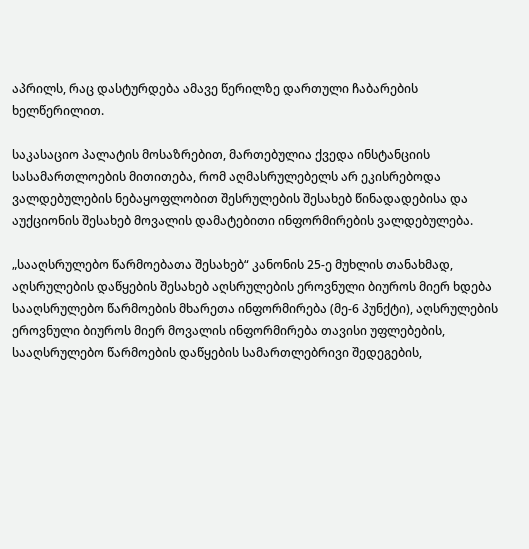აპრილს, რაც დასტურდება ამავე წერილზე დართული ჩაბარების ხელწერილით.

საკასაციო პალატის მოსაზრებით, მართებულია ქვედა ინსტანციის სასამართლოების მითითება, რომ აღმასრულებელს არ ეკისრებოდა ვალდებულების ნებაყოფლობით შესრულების შესახებ წინადადებისა და აუქციონის შესახებ მოვალის დამატებითი ინფორმირების ვალდებულება.

„სააღსრულებო წარმოებათა შესახებ“ კანონის 25-ე მუხლის თანახმად, აღსრულების დაწყების შესახებ აღსრულების ეროვნული ბიუროს მიერ ხდება სააღსრულებო წარმოების მხარეთა ინფორმირება (მე-6 პუნქტი), აღსრულების ეროვნული ბიუროს მიერ მოვალის ინფორმირება თავისი უფლებების, სააღსრულებო წარმოების დაწყების სამართლებრივი შედეგების,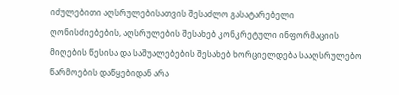იძულებითი აღსრულებისათვის შესაძლო გასატარებელი ღონისძიებების, აღსრულების შესახებ კონკრეტული ინფორმაციის მიღების წესისა და საშუალებების შესახებ ხორციელდება სააღსრულებო წარმოების დაწყებიდან არა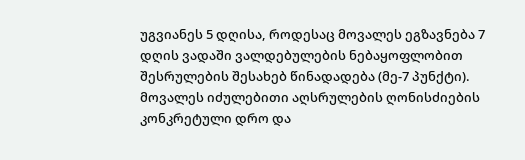უგვიანეს 5 დღისა, როდესაც მოვალეს ეგზავნება 7 დღის ვადაში ვალდებულების ნებაყოფლობით შესრულების შესახებ წინადადება (მე-7 პუნქტი). მოვალეს იძულებითი აღსრულების ღონისძიების კონკრეტული დრო და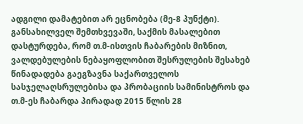ადგილი დამატებით არ ეცნობება (მე-8 პუნქტი). განსახილველ შემთხვევაში, საქმის მასალებით დასტურდება, რომ თ.მ-ისთვის ჩაბარების მიზნით, ვალდებულების ნებაყოფლობით შესრულების შესახებ წინადადება გაეგზავნა საქართველოს სასჯელაღსრულებისა და პრობაციის სამინისტროს და თ.მ-ეს ჩაბარდა პირადად 2015 წლის 28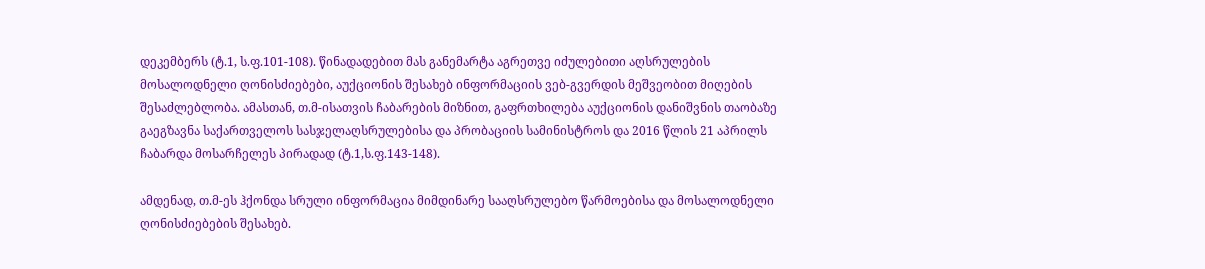დეკემბერს (ტ.1, ს.ფ.101-108). წინადადებით მას განემარტა აგრეთვე იძულებითი აღსრულების მოსალოდნელი ღონისძიებები, აუქციონის შესახებ ინფორმაციის ვებ-გვერდის მეშვეობით მიღების შესაძლებლობა. ამასთან, თ.მ-ისათვის ჩაბარების მიზნით, გაფრთხილება აუქციონის დანიშვნის თაობაზე გაეგზავნა საქართველოს სასჯელაღსრულებისა და პრობაციის სამინისტროს და 2016 წლის 21 აპრილს ჩაბარდა მოსარჩელეს პირადად (ტ.1,ს.ფ.143-148).

ამდენად, თ.მ-ეს ჰქონდა სრული ინფორმაცია მიმდინარე სააღსრულებო წარმოებისა და მოსალოდნელი ღონისძიებების შესახებ.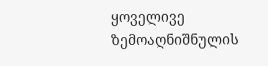ყოველივე ზემოაღნიშნულის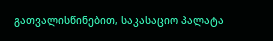გათვალისწინებით, საკასაციო პალატა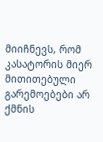მიიჩნევს, რომ კასატორის მიერ მითითებული გარემოებები არ ქმნის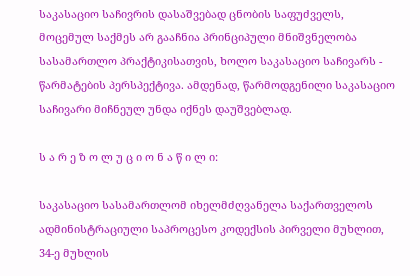საკასაციო საჩივრის დასაშვებად ცნობის საფუძველს, მოცემულ საქმეს არ გააჩნია პრინციპული მნიშვნელობა სასამართლო პრაქტიკისათვის, ხოლო საკასაციო საჩივარს - წარმატების პერსპექტივა. ამდენად, წარმოდგენილი საკასაციო საჩივარი მიჩნეულ უნდა იქნეს დაუშვებლად.

ს ა რ ე ზ ო ლ უ ც ი ო ნ ა წ ი ლ ი:

საკასაციო სასამართლომ იხელმძღვანელა საქართველოს ადმინისტრაციული საპროცესო კოდექსის პირველი მუხლით, 34-ე მუხლის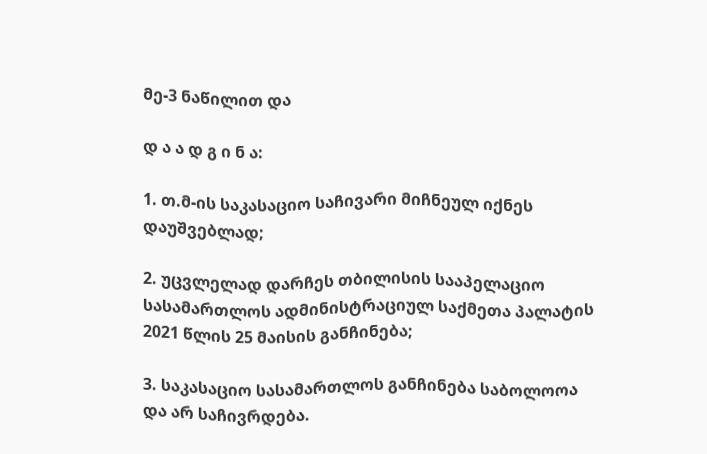მე-3 ნაწილით და

დ ა ა დ გ ი ნ ა:

1. თ.მ-ის საკასაციო საჩივარი მიჩნეულ იქნეს დაუშვებლად;

2. უცვლელად დარჩეს თბილისის სააპელაციო სასამართლოს ადმინისტრაციულ საქმეთა პალატის 2021 წლის 25 მაისის განჩინება;

3. საკასაციო სასამართლოს განჩინება საბოლოოა და არ საჩივრდება.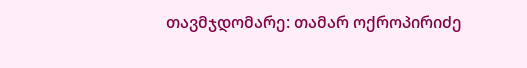თავმჯდომარე: თამარ ოქროპირიძე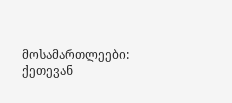მოსამართლეები: ქეთევან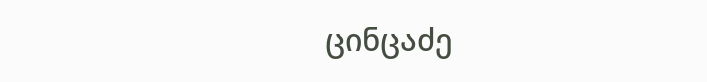ცინცაძე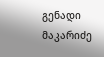გენადი მაკარიძე